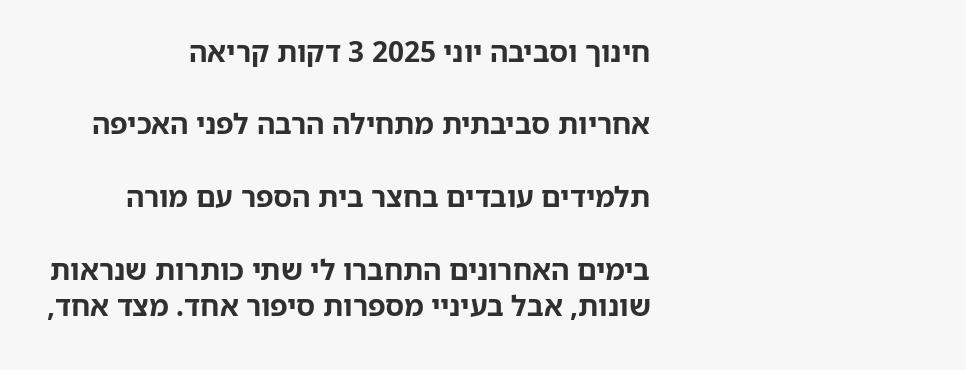חינוך וסביבה יוני 2025 3 דקות קריאה

אחריות סביבתית מתחילה הרבה לפני האכיפה

תלמידים עובדים בחצר בית הספר עם מורה

בימים האחרונים התחברו לי שתי כותרות שנראות שונות, אבל בעיניי מספרות סיפור אחד. מצד אחד,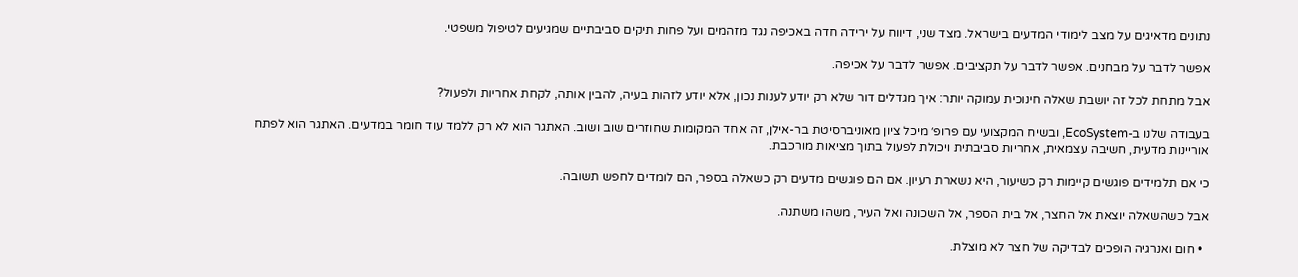נתונים מדאיגים על מצב לימודי המדעים בישראל. מצד שני, דיווח על ירידה חדה באכיפה נגד מזהמים ועל פחות תיקים סביבתיים שמגיעים לטיפול משפטי.

אפשר לדבר על מבחנים. אפשר לדבר על תקציבים. אפשר לדבר על אכיפה.

אבל מתחת לכל זה יושבת שאלה חינוכית עמוקה יותר: איך מגדלים דור שלא רק יודע לענות נכון, אלא יודע לזהות בעיה, להבין אותה, לקחת אחריות ולפעול?

בעבודה שלנו ב-EcoSystem, ובשיח המקצועי עם פרופ׳ מיכל ציון מאוניברסיטת בר-אילן, זה אחד המקומות שחוזרים שוב ושוב. האתגר הוא לא רק ללמד עוד חומר במדעים. האתגר הוא לפתח אוריינות מדעית, חשיבה עצמאית, אחריות סביבתית ויכולת לפעול בתוך מציאות מורכבת.

כי אם תלמידים פוגשים קיימות רק כשיעור, היא נשארת רעיון. אם הם פוגשים מדעים רק כשאלה בספר, הם לומדים לחפש תשובה.

אבל כשהשאלה יוצאת אל החצר, אל בית הספר, אל השכונה ואל העיר, משהו משתנה.

  • חום ואנרגיה הופכים לבדיקה של חצר לא מוצלת.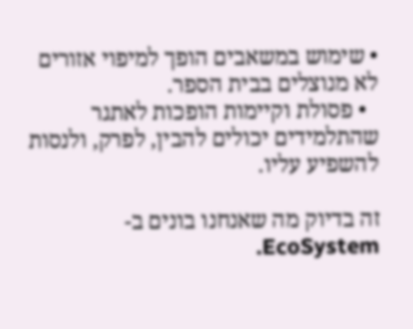• שימוש במשאבים הופך למיפוי אזורים לא מנוצלים בבית הספר.
  • פסולת וקיימות הופכות לאתגר שהתלמידים יכולים להבין, לפרק, ולנסות להשפיע עליו.

זה בדיוק מה שאנחנו בונים ב-EcoSystem.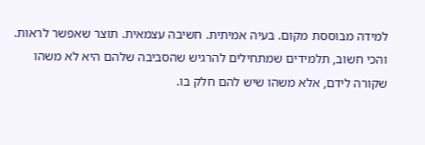למידה מבוססת מקום. בעיה אמיתית. חשיבה עצמאית. תוצר שאפשר לראות. והכי חשוב, תלמידים שמתחילים להרגיש שהסביבה שלהם היא לא משהו שקורה לידם, אלא משהו שיש להם חלק בו.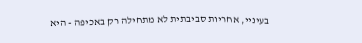בעיניי, אחריות סביבתית לא מתחילה רק באכיפה - היא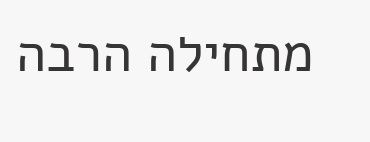מתחילה הרבה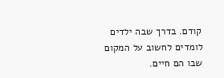קודם. בדרך שבה ילדים לומדים לחשוב על המקום שבו הם חיים.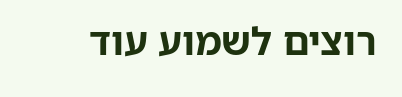רוצים לשמוע עוד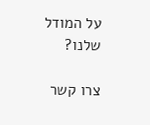על המודל שלנו?

צרו קשר